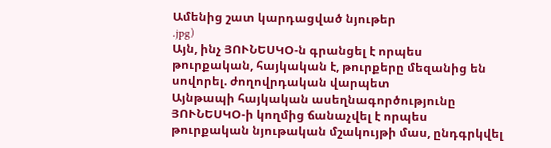Ամենից շատ կարդացված նյութեր
.jpg)
Այն, ինչ ՅՈՒՆԵՍԿՕ-ն գրանցել է որպես թուրքական, հայկական է, թուրքերը մեզանից են սովորել. ժողովրդական վարպետ
Այնթապի հայկական ասեղնագործությունը ՅՈՒՆԵՍԿՕ-ի կողմից ճանաչվել է որպես թուրքական նյութական մշակույթի մաս, ընդգրկվել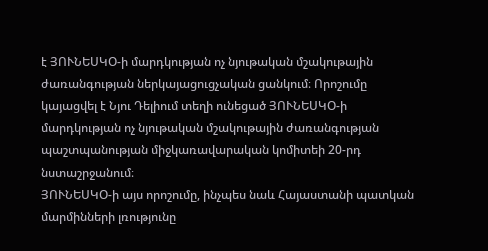է ՅՈՒՆԵՍԿՕ-ի մարդկության ոչ նյութական մշակութային ժառանգության ներկայացուցչական ցանկում։ Որոշումը կայացվել է Նյու Դելիում տեղի ունեցած ՅՈՒՆԵՍԿՕ-ի մարդկության ոչ նյութական մշակութային ժառանգության պաշտպանության միջկառավարական կոմիտեի 20-րդ նստաշրջանում։
ՅՈՒՆԵՍԿՕ-ի այս որոշումը, ինչպես նաև Հայաստանի պատկան մարմինների լռությունը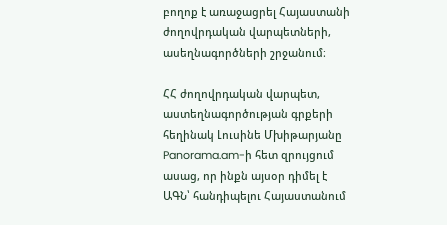բողոք է առաջացրել Հայաստանի ժողովրդական վարպետների, ասեղնագործների շրջանում։

ՀՀ ժողովրդական վարպետ, աստեղնագործության գրքերի հեղինակ Լուսինե Մխիթարյանը Panorama.am-ի հետ զրույցում ասաց, որ ինքն այսօր դիմել է ԱԳՆ՝ հանդիպելու Հայաստանում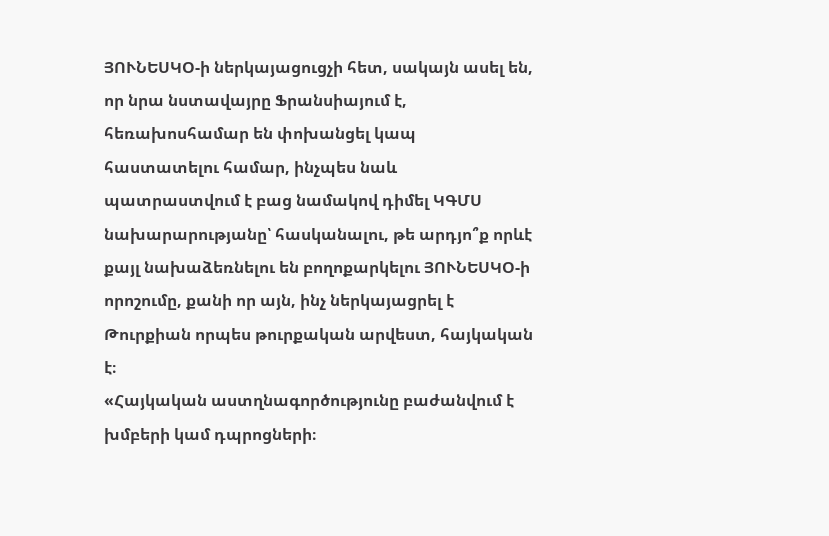ՅՈՒՆԵՍԿՕ-ի ներկայացուցչի հետ, սակայն ասել են, որ նրա նստավայրը Ֆրանսիայում է, հեռախոսհամար են փոխանցել կապ հաստատելու համար, ինչպես նաև պատրաստվում է բաց նամակով դիմել ԿԳՄՍ նախարարությանը՝ հասկանալու, թե արդյո՞ք որևէ քայլ նախաձեռնելու են բողոքարկելու ՅՈՒՆԵՍԿՕ-ի որոշումը, քանի որ այն, ինչ ներկայացրել է Թուրքիան որպես թուրքական արվեստ, հայկական է։
«Հայկական աստղնագործությունը բաժանվում է խմբերի կամ դպրոցների։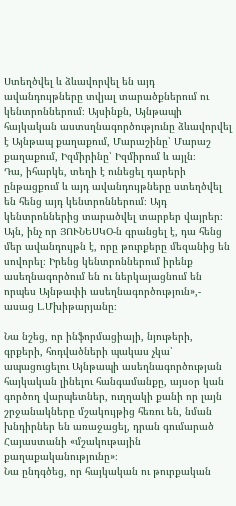Ստեղծվել և ձևավորվել են այդ ավանդույթները տվյալ տարածքներում ու կենտրոններում։ Այսինքն, Այնթապի հայկական աստսղնագործությունը ձևավորվել է Այնթապ քաղաքում, Մարաշինը՝ Մարաշ քաղաքում, Իզմիրինը՝ Իզմիրում և այլն։
Դա, իհարկե, տեղի է ունեցել դարերի ընթացքում և այդ ավանդույթները ստեղծվել են հենց այդ կենտրոններում։ Այդ կենտրոններից տարածվել տարբեր վայրեր։
Այն, ինչ որ ՅՈՒՆԵՍԿՕ-ն գրանցել է, դա հենց մեր ավանդույթն է, որը թուրքերը մեզանից են սովորել։ Իրենց կենտրոններում իրենք ասեղնագործում են ու ներկայացնում են որպես Այնթափի ասեղնագործություն»,- ասաց Լ.Մխիթարյանը։

Նա նշեց, որ ինֆորմացիայի, նյութերի, գրքերի, հոդվածների պակաս չկա՝ ապացուցելու Այնթապի ասեղնագործության հայկական լինելու հանգամանքը, այսօր կան գործող վարպետներ, ուղղակի քանի որ լայն շրջանակները մշակույթից հեռու են, նման խնդիրներ են առաջացել, դրան գումարած Հայաստանի «մշակութային քաղաքականությունը»։
Նա ընդգծեց, որ հայկական ու թուրքական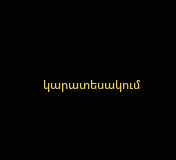կարատեսակում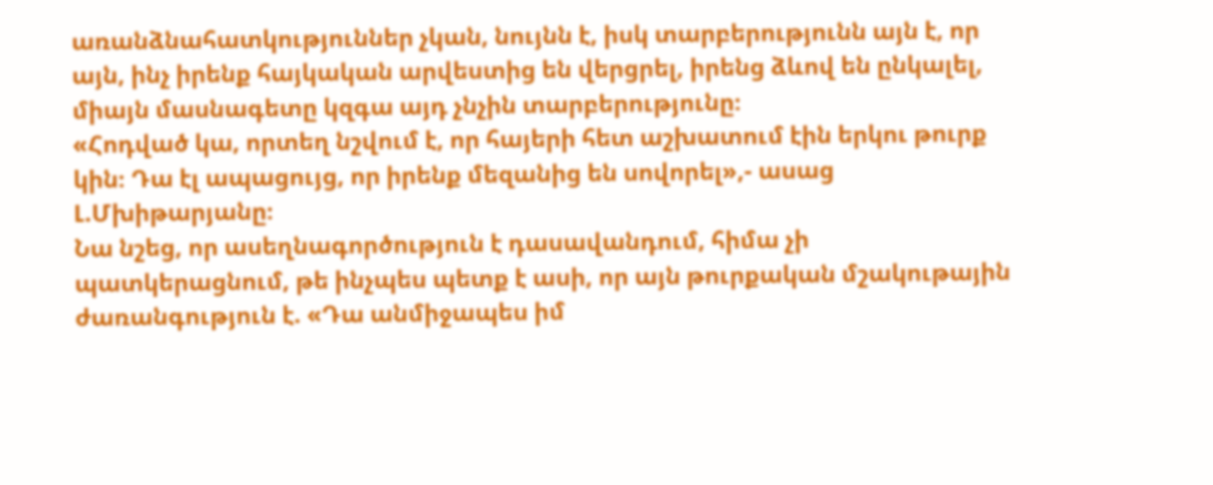առանձնահատկություններ չկան, նույնն է, իսկ տարբերությունն այն է, որ այն, ինչ իրենք հայկական արվեստից են վերցրել, իրենց ձևով են ընկալել, միայն մասնագետը կզգա այդ չնչին տարբերությունը։
«Հոդված կա, որտեղ նշվում է, որ հայերի հետ աշխատում էին երկու թուրք կին։ Դա էլ ապացույց, որ իրենք մեզանից են սովորել»,- ասաց Լ.Մխիթարյանը։
Նա նշեց, որ ասեղնագործություն է դասավանդում, հիմա չի պատկերացնում, թե ինչպես պետք է ասի, որ այն թուրքական մշակութային ժառանգություն է. «Դա անմիջապես իմ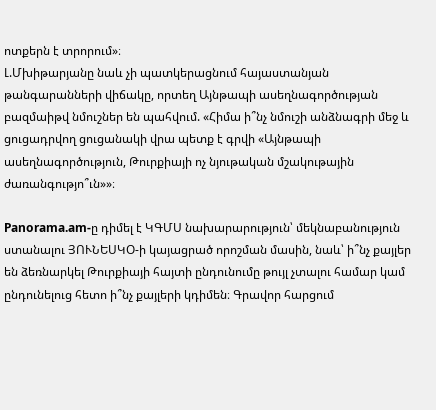ոտքերն է տրորում»։
Լ.Մխիթարյանը նաև չի պատկերացնում հայաստանյան թանգարանների վիճակը, որտեղ Այնթապի ասեղնագործության բազմաիթվ նմուշներ են պահվում. «Հիմա ի՞նչ նմուշի անձնագրի մեջ և ցուցադրվող ցուցանակի վրա պետք է գրվի «Այնթապի ասեղնագործություն, Թուրքիայի ոչ նյութական մշակութային ժառանգությո՞ւն»»։

Panorama.am-ը դիմել է ԿԳՄՍ նախարարություն՝ մեկնաբանություն ստանալու ՅՈՒՆԵՍԿՕ-ի կայացրած որոշման մասին, նաև՝ ի՞նչ քայլեր են ձեռնարկել Թուրքիայի հայտի ընդունումը թույլ չտալու համար կամ ընդունելուց հետո ի՞նչ քայլերի կդիմեն։ Գրավոր հարցում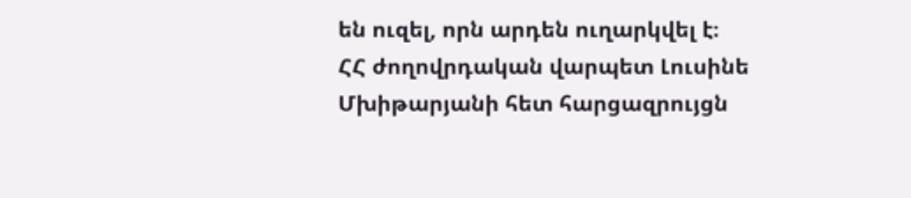են ուզել, որն արդեն ուղարկվել է։
ՀՀ ժողովրդական վարպետ Լուսինե Մխիթարյանի հետ հարցազրույցն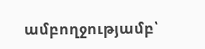ամբողջությամբ՝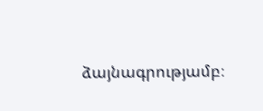ձայնագրությամբ։